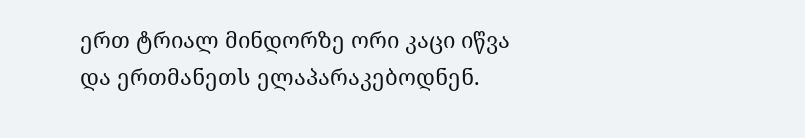ერთ ტრიალ მინდორზე ორი კაცი იწვა და ერთმანეთს ელაპარაკებოდნენ.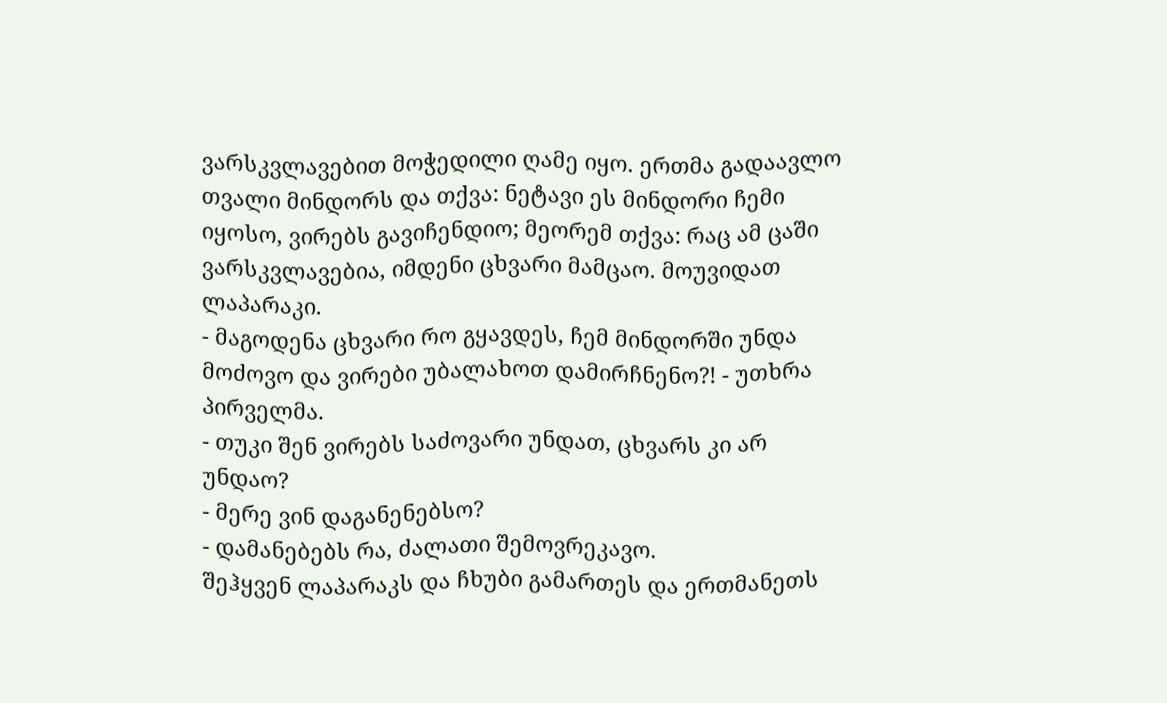ვარსკვლავებით მოჭედილი ღამე იყო. ერთმა გადაავლო თვალი მინდორს და თქვა: ნეტავი ეს მინდორი ჩემი იყოსო, ვირებს გავიჩენდიო; მეორემ თქვა: რაც ამ ცაში ვარსკვლავებია, იმდენი ცხვარი მამცაო. მოუვიდათ ლაპარაკი.
- მაგოდენა ცხვარი რო გყავდეს, ჩემ მინდორში უნდა მოძოვო და ვირები უბალახოთ დამირჩნენო?! - უთხრა პირველმა.
- თუკი შენ ვირებს საძოვარი უნდათ, ცხვარს კი არ უნდაო?
- მერე ვინ დაგანენებსო?
- დამანებებს რა, ძალათი შემოვრეკავო.
შეჰყვენ ლაპარაკს და ჩხუბი გამართეს და ერთმანეთს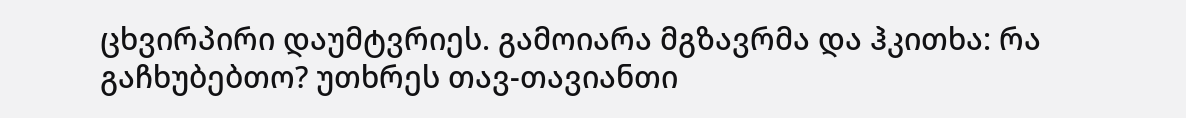ცხვირპირი დაუმტვრიეს. გამოიარა მგზავრმა და ჰკითხა: რა გაჩხუბებთო? უთხრეს თავ-თავიანთი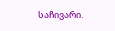საჩივარი.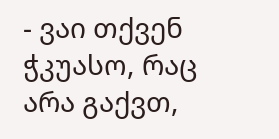- ვაი თქვენ ჭკუასო, რაც არა გაქვთ,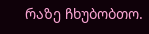რაზე ჩხუბობთო.